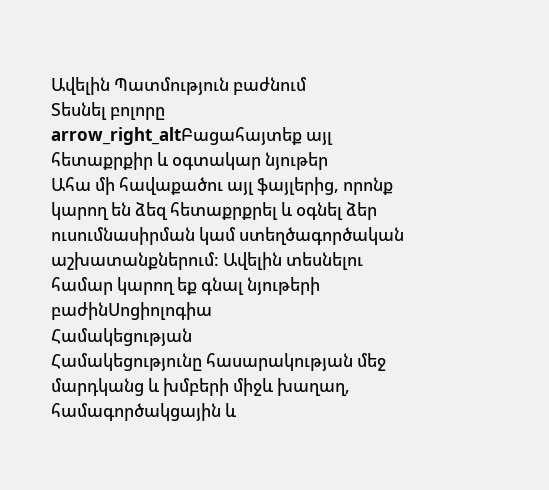Ավելին Պատմություն բաժնում
Տեսնել բոլորը arrow_right_altԲացահայտեք այլ հետաքրքիր և օգտակար նյութեր
Ահա մի հավաքածու այլ ֆայլերից, որոնք կարող են ձեզ հետաքրքրել և օգնել ձեր ուսումնասիրման կամ ստեղծագործական աշխատանքներում: Ավելին տեսնելու համար կարող եք գնալ նյութերի բաժինՍոցիոլոգիա
Համակեցության
Համակեցությունը հասարակության մեջ մարդկանց և խմբերի միջև խաղաղ, համագործակցային և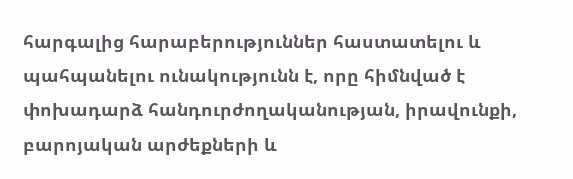հարգալից հարաբերություններ հաստատելու և պահպանելու ունակությունն է, որը հիմնված է փոխադարձ հանդուրժողականության, իրավունքի, բարոյական արժեքների և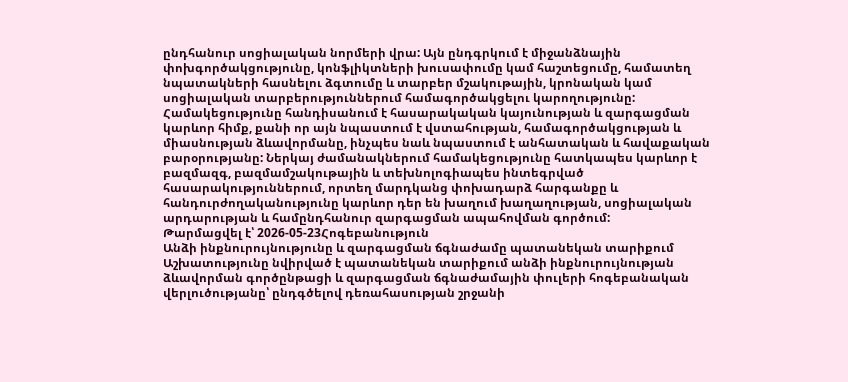ընդհանուր սոցիալական նորմերի վրա: Այն ընդգրկում է միջանձնային փոխգործակցությունը, կոնֆլիկտների խուսափումը կամ հաշտեցումը, համատեղ նպատակների հասնելու ձգտումը և տարբեր մշակութային, կրոնական կամ սոցիալական տարբերություններում համագործակցելու կարողությունը: Համակեցությունը հանդիսանում է հասարակական կայունության և զարգացման կարևոր հիմք, քանի որ այն նպաստում է վստահության, համագործակցության և միասնության ձևավորմանը, ինչպես նաև նպաստում է անհատական և հավաքական բարօրությանը: Ներկայ ժամանակներում համակեցությունը հատկապես կարևոր է բազմազգ, բազմամշակութային և տեխնոլոգիապես ինտեգրված հասարակություններում, որտեղ մարդկանց փոխադարձ հարգանքը և հանդուրժողականությունը կարևոր դեր են խաղում խաղաղության, սոցիալական արդարության և համընդհանուր զարգացման ապահովման գործում:
Թարմացվել է՝ 2026-05-23Հոգեբանություն
Անձի ինքնուրույնությունը և զարգացման ճգնաժամը պատանեկան տարիքում
Աշխատությունը նվիրված է պատանեկան տարիքում անձի ինքնուրույնության ձևավորման գործընթացի և զարգացման ճգնաժամային փուլերի հոգեբանական վերլուծությանը՝ ընդգծելով դեռահասության շրջանի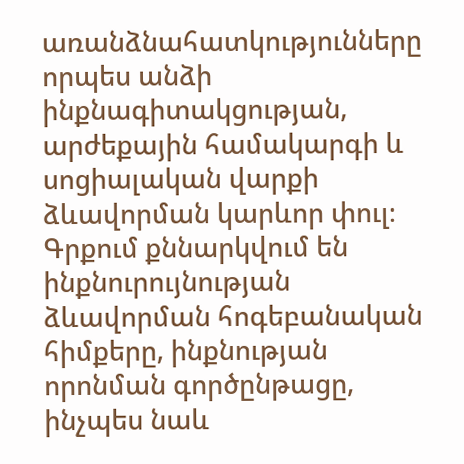առանձնահատկությունները որպես անձի ինքնագիտակցության, արժեքային համակարգի և սոցիալական վարքի ձևավորման կարևոր փուլ։ Գրքում քննարկվում են ինքնուրույնության ձևավորման հոգեբանական հիմքերը, ինքնության որոնման գործընթացը, ինչպես նաև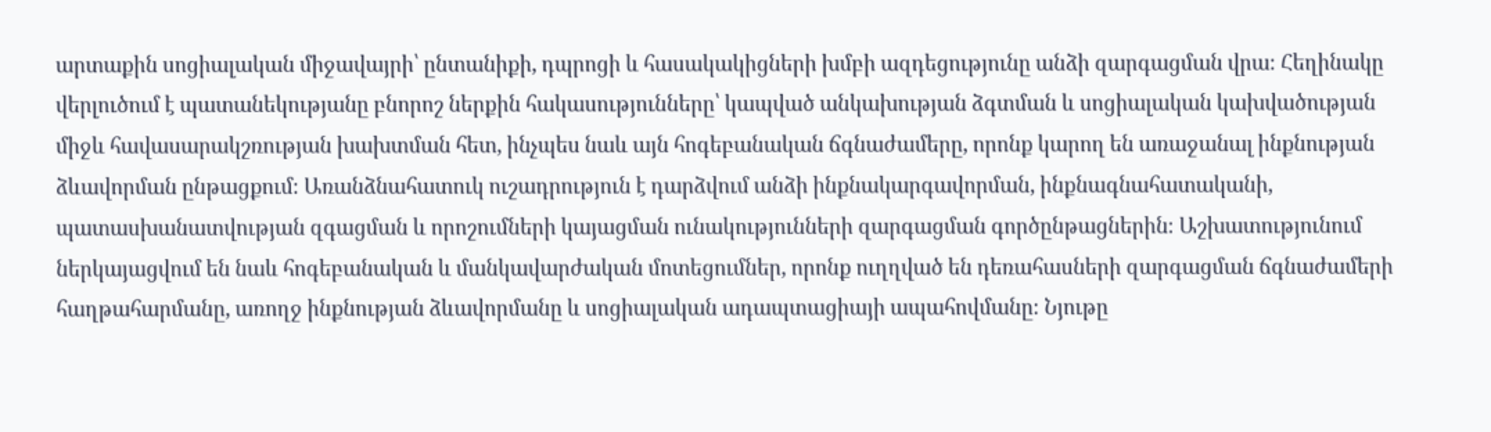արտաքին սոցիալական միջավայրի՝ ընտանիքի, դպրոցի և հասակակիցների խմբի ազդեցությունը անձի զարգացման վրա։ Հեղինակը վերլուծում է պատանեկությանը բնորոշ ներքին հակասությունները՝ կապված անկախության ձգտման և սոցիալական կախվածության միջև հավասարակշռության խախտման հետ, ինչպես նաև այն հոգեբանական ճգնաժամերը, որոնք կարող են առաջանալ ինքնության ձևավորման ընթացքում։ Առանձնահատուկ ուշադրություն է դարձվում անձի ինքնակարգավորման, ինքնագնահատականի, պատասխանատվության զգացման և որոշումների կայացման ունակությունների զարգացման գործընթացներին։ Աշխատությունում ներկայացվում են նաև հոգեբանական և մանկավարժական մոտեցումներ, որոնք ուղղված են դեռահասների զարգացման ճգնաժամերի հաղթահարմանը, առողջ ինքնության ձևավորմանը և սոցիալական ադապտացիայի ապահովմանը։ Նյութը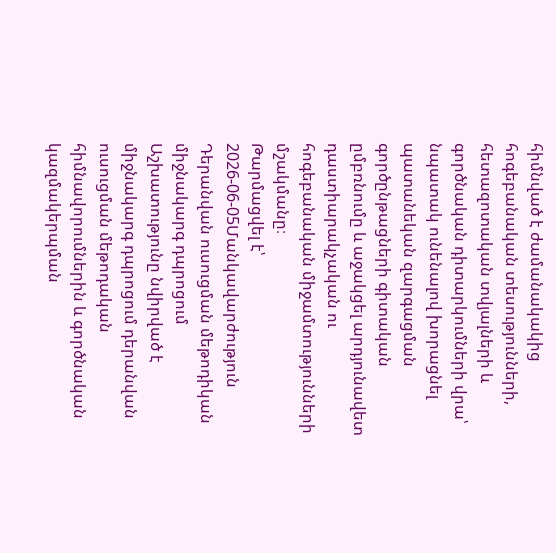հիմնված է ժամանակակից հոգեբանական տեսությունների, հետազոտական տվյալների և գործնական դիտարկումների վրա՝ նպատակ ունենալով խորացնել պատանեկան զարգացման գործընթացների գիտական ըմբռնումը և աջակցել արդյունավետ դաստիարակչական ու հոգեբանական միջամտությունների մշակմանը։
Թարմացվել է՝ 2026-06-05Մանկավարժություն
Դերանվան ուսուցման մեթոդիկան միջնակարգ դպրոցում
Աշխատությունը նվիրված է միջնակարգ դպրոցում դերանվան ուսուցման մեթոդական հիմնավորումներին և գործնական կազմակերպման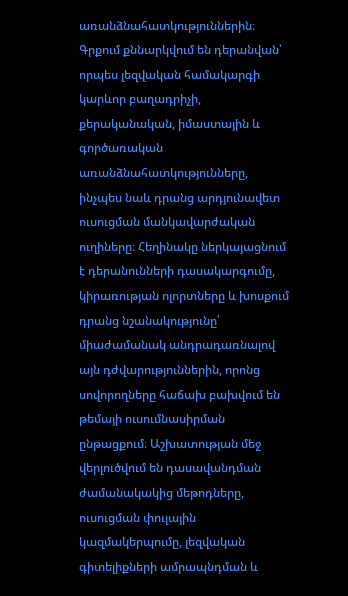առանձնահատկություններին։ Գրքում քննարկվում են դերանվան՝ որպես լեզվական համակարգի կարևոր բաղադրիչի, քերականական, իմաստային և գործառական առանձնահատկությունները, ինչպես նաև դրանց արդյունավետ ուսուցման մանկավարժական ուղիները։ Հեղինակը ներկայացնում է դերանունների դասակարգումը, կիրառության ոլորտները և խոսքում դրանց նշանակությունը՝ միաժամանակ անդրադառնալով այն դժվարություններին, որոնց սովորողները հաճախ բախվում են թեմայի ուսումնասիրման ընթացքում։ Աշխատության մեջ վերլուծվում են դասավանդման ժամանակակից մեթոդները, ուսուցման փուլային կազմակերպումը, լեզվական գիտելիքների ամրապնդման և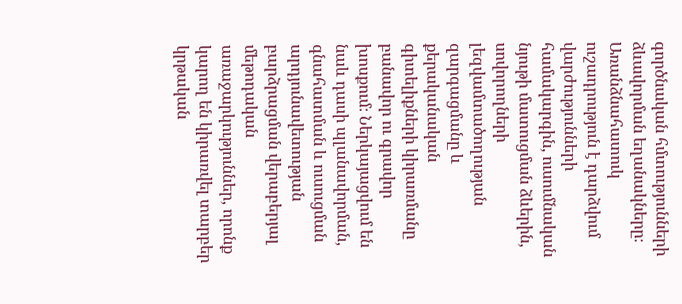գործնական հմտությունների ձևավորման եղանակները։ Առանձնահատուկ ուշադրություն է դարձվում վարժությունների համակարգին, ուսումնական նյութի մատուցման ձևերին, սովորողների լեզվամտածողության զարգացմանը և քերականական գիտելիքների կիրառմանը բանավոր ու գրավոր խոսքում։ Ներկայացվում են նաև դասի պլանավորման, գնահատման և ուսուցման արդյունավետության բարձրացման վերաբերյալ մեթոդական առաջարկություններ, որոնք կարող են կիրառվել տարբեր կրթական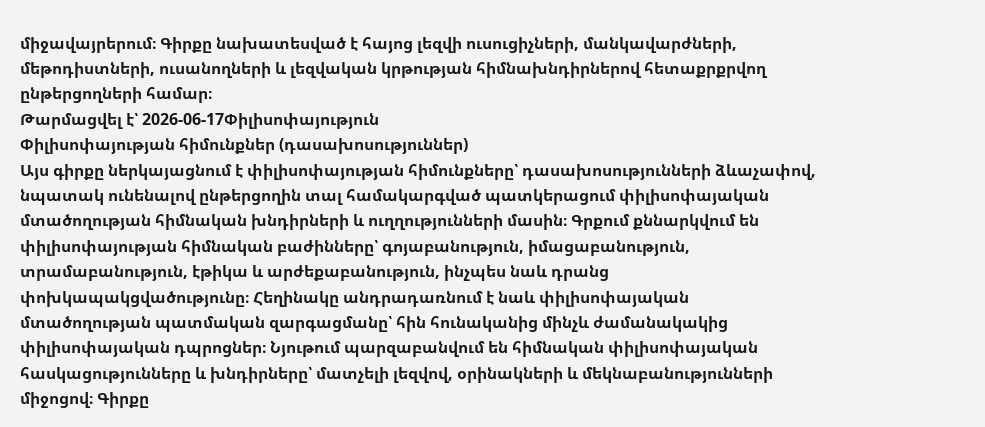միջավայրերում։ Գիրքը նախատեսված է հայոց լեզվի ուսուցիչների, մանկավարժների, մեթոդիստների, ուսանողների և լեզվական կրթության հիմնախնդիրներով հետաքրքրվող ընթերցողների համար։
Թարմացվել է՝ 2026-06-17Փիլիսոփայություն
Փիլիսոփայության հիմունքներ (դասախոսություններ)
Այս գիրքը ներկայացնում է փիլիսոփայության հիմունքները՝ դասախոսությունների ձևաչափով, նպատակ ունենալով ընթերցողին տալ համակարգված պատկերացում փիլիսոփայական մտածողության հիմնական խնդիրների և ուղղությունների մասին։ Գրքում քննարկվում են փիլիսոփայության հիմնական բաժինները՝ գոյաբանություն, իմացաբանություն, տրամաբանություն, էթիկա և արժեքաբանություն, ինչպես նաև դրանց փոխկապակցվածությունը։ Հեղինակը անդրադառնում է նաև փիլիսոփայական մտածողության պատմական զարգացմանը՝ հին հունականից մինչև ժամանակակից փիլիսոփայական դպրոցներ։ Նյութում պարզաբանվում են հիմնական փիլիսոփայական հասկացությունները և խնդիրները՝ մատչելի լեզվով, օրինակների և մեկնաբանությունների միջոցով։ Գիրքը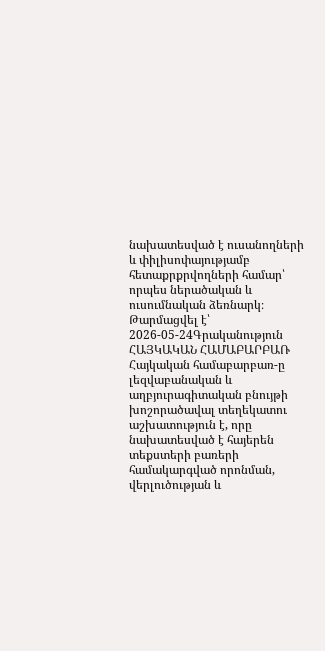նախատեսված է ուսանողների և փիլիսոփայությամբ հետաքրքրվողների համար՝ որպես ներածական և ուսումնական ձեռնարկ։
Թարմացվել է՝ 2026-05-24Գրականություն
ՀԱՅԿԱԿԱՆ ՀԱՄԱԲԱՐԲԱՌ
Հայկական համաբարբառ-ը լեզվաբանական և աղբյուրագիտական բնույթի խոշորածավալ տեղեկատու աշխատություն է, որը նախատեսված է հայերեն տեքստերի բառերի համակարգված որոնման, վերլուծության և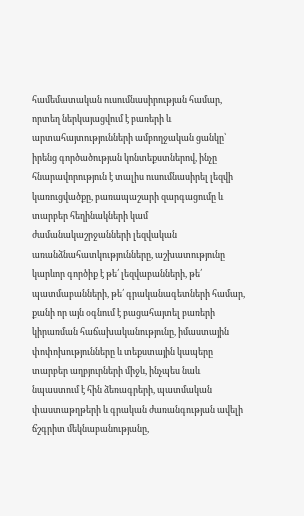համեմատական ուսումնասիրության համար, որտեղ ներկայացվում է բառերի և արտահայտությունների ամբողջական ցանկը՝ իրենց գործածության կոնտեքստներով, ինչը հնարավորություն է տալիս ուսումնասիրել լեզվի կառուցվածքը, բառապաշարի զարգացումը և տարբեր հեղինակների կամ ժամանակաշրջանների լեզվական առանձնահատկությունները, աշխատությունը կարևոր գործիք է թե՛ լեզվաբանների, թե՛ պատմաբանների, թե՛ գրականագետների համար, քանի որ այն օգնում է բացահայտել բառերի կիրառման հաճախականությունը, իմաստային փոփոխությունները և տեքստային կապերը տարբեր աղբյուրների միջև, ինչպես նաև նպաստում է հին ձեռագրերի, պատմական փաստաթղթերի և գրական ժառանգության ավելի ճշգրիտ մեկնաբանությանը,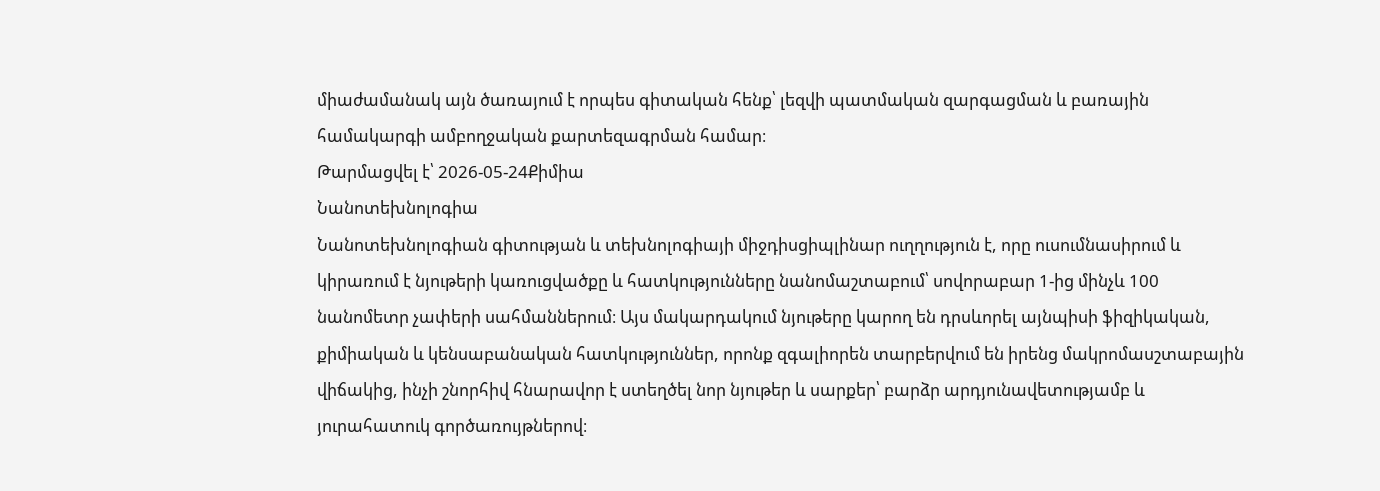միաժամանակ այն ծառայում է որպես գիտական հենք՝ լեզվի պատմական զարգացման և բառային համակարգի ամբողջական քարտեզագրման համար։
Թարմացվել է՝ 2026-05-24Քիմիա
Նանոտեխնոլոգիա
Նանոտեխնոլոգիան գիտության և տեխնոլոգիայի միջդիսցիպլինար ուղղություն է, որը ուսումնասիրում և կիրառում է նյութերի կառուցվածքը և հատկությունները նանոմաշտաբում՝ սովորաբար 1-ից մինչև 100 նանոմետր չափերի սահմաններում։ Այս մակարդակում նյութերը կարող են դրսևորել այնպիսի ֆիզիկական, քիմիական և կենսաբանական հատկություններ, որոնք զգալիորեն տարբերվում են իրենց մակրոմասշտաբային վիճակից, ինչի շնորհիվ հնարավոր է ստեղծել նոր նյութեր և սարքեր՝ բարձր արդյունավետությամբ և յուրահատուկ գործառույթներով։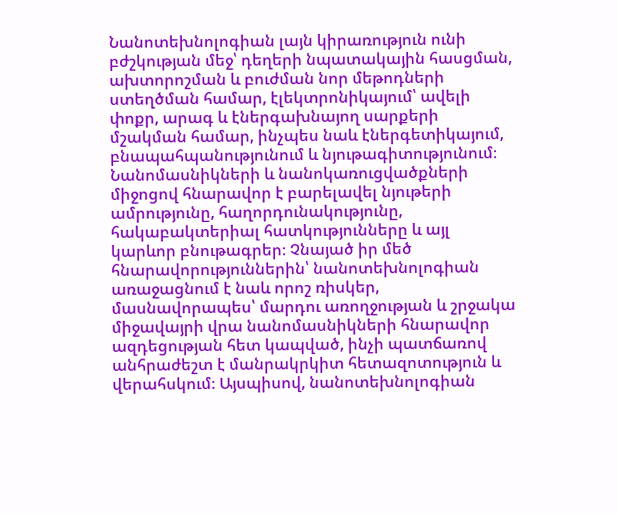Նանոտեխնոլոգիան լայն կիրառություն ունի բժշկության մեջ՝ դեղերի նպատակային հասցման, ախտորոշման և բուժման նոր մեթոդների ստեղծման համար, էլեկտրոնիկայում՝ ավելի փոքր, արագ և էներգախնայող սարքերի մշակման համար, ինչպես նաև էներգետիկայում, բնապահպանությունում և նյութագիտությունում։ Նանոմասնիկների և նանոկառուցվածքների միջոցով հնարավոր է բարելավել նյութերի ամրությունը, հաղորդունակությունը, հակաբակտերիալ հատկությունները և այլ կարևոր բնութագրեր։ Չնայած իր մեծ հնարավորություններին՝ նանոտեխնոլոգիան առաջացնում է նաև որոշ ռիսկեր, մասնավորապես՝ մարդու առողջության և շրջակա միջավայրի վրա նանոմասնիկների հնարավոր ազդեցության հետ կապված, ինչի պատճառով անհրաժեշտ է մանրակրկիտ հետազոտություն և վերահսկում։ Այսպիսով, նանոտեխնոլոգիան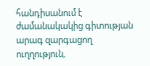հանդիսանում է ժամանակակից գիտության արագ զարգացող ուղղություն,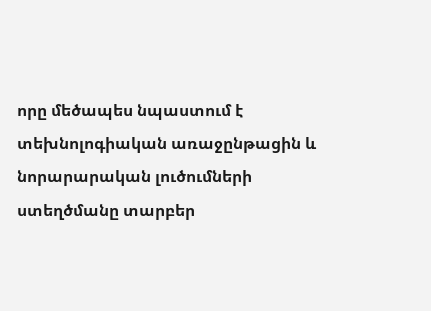որը մեծապես նպաստում է տեխնոլոգիական առաջընթացին և նորարարական լուծումների ստեղծմանը տարբեր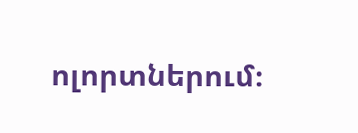ոլորտներում։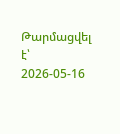Թարմացվել է՝ 2026-05-16